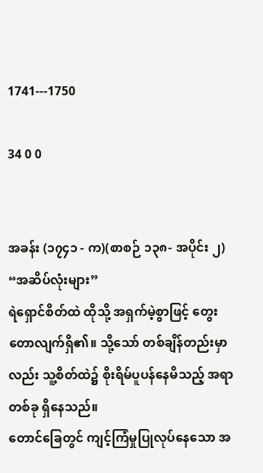1741---1750

34 0 0


အခန်း (၁၇၄၁ - က)(စာစဉ် ၁၃၈- အပိုင်း ၂)
“အဆိပ်လုံးများ”
ရဲရှောင်စိတ်ထဲ ထိုသို့ အရှက်မဲ့စွာဖြင့် တွေးတောလျက်ရှိ၏။ သို့သော် တစ်ချိန်တည်းမှာလည်း သူ့စိတ်ထဲ၌ စိုးရိမ်ပူပန်နေမိသည့် အရာတစ်ခု ရှိနေသည်။
တောင်ခြေတွင် ကျင့်ကြံမှုပြုလုပ်နေသော အ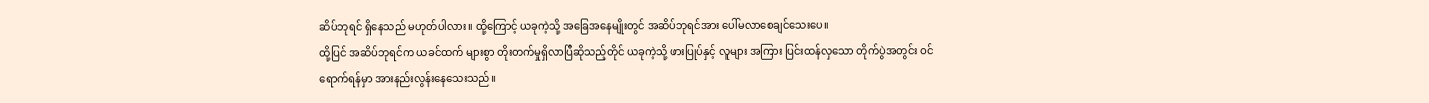ဆိပ်ဘုရင် ရှိနေသည် မဟုတ်ပါလား။ ထို့ကြောင့် ယခုကဲ့သို့ အခြေအနေမျိုးတွင် အဆိပ်ဘုရင်အား ပေါ်မလာစေချင်သေးပေ။
ထို့ပြင် အဆိပ်ဘုရင်က ယခင်ထက် များစွာ တိုးတက်မှုရှိလာပြီဆိုသည့်တိုင် ယခုကဲ့သို့ ဖားပြုပ်နှင့် လူများ အကြား ပြင်းထန်လှသော တိုက်ပွဲအတွင်း ဝင်ရောက်ရန်မှာ အားနည်းလွန်းနေသေးသည်။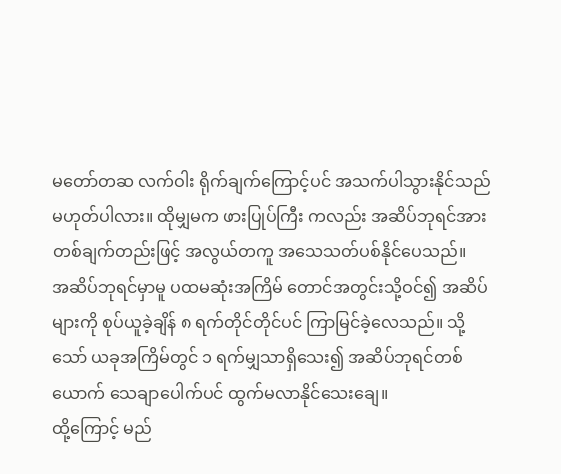မတော်တဆ လက်ဝါး ရိုက်ချက်ကြောင့်ပင် အသက်ပါသွားနိုင်သည် မဟုတ်ပါလား။ ထိုမျှမက ဖားပြုပ်ကြီး ကလည်း အဆိပ်ဘုရင်အား တစ်ချက်တည်းဖြင့် အလွယ်တကူ အသေသတ်ပစ်နိုင်ပေသည်။
အဆိပ်ဘုရင်မှာမူ ပထမဆုံးအကြိမ် တောင်အတွင်းသို့ဝင်၍ အဆိပ်များကို စုပ်ယူခဲ့ချိန် ၈ ရက်တိုင်တိုင်ပင် ကြာမြင်ခဲ့လေသည်။ သို့သော် ယခုအကြိမ်တွင် ၁ ရက်မျှသာရှိသေး၍ အဆိပ်ဘုရင်တစ်ယောက် သေချာပေါက်ပင် ထွက်မလာနိုင်သေးချေ။
ထို့ကြောင့် မည်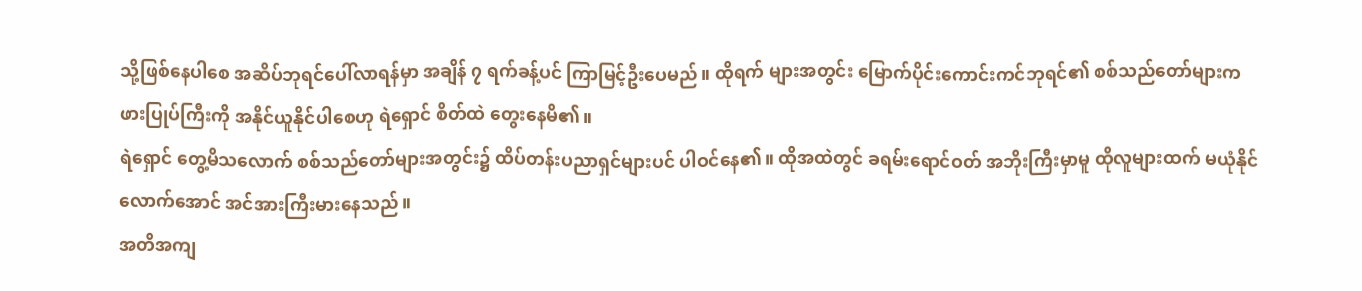သို့ဖြစ်နေပါစေ အဆိပ်ဘုရင်ပေါ်လာရန်မှာ အချိန် ၇ ရက်ခန့်ပင် ကြာမြင့်ဦးပေမည်။ ထိုရက် များအတွင်း မြောက်ပိုင်းကောင်းကင်ဘုရင်၏ စစ်သည်တော်များက ဖားပြုပ်ကြီးကို အနိုင်ယူနိုင်ပါစေဟု ရဲရှောင် စိတ်ထဲ တွေးနေမိ၏။
ရဲရှောင် တွေ့မိသလောက် စစ်သည်တော်များအတွင်း၌ ထိပ်တန်းပညာရှင်များပင် ပါဝင်နေ၏။ ထိုအထဲတွင် ခရမ်းရောင်ဝတ် အဘိုးကြီးမှာမူ ထိုလူများထက် မယုံနိုင်လောက်အောင် အင်အားကြီးမားနေသည်။
အတိအကျ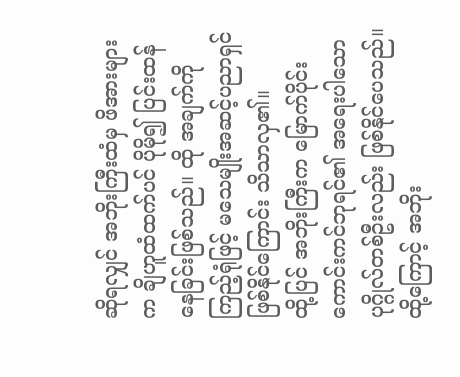ဆိုရလျှင် အဘိုးကြီးထံမှ ဖိအားများက ချိဟူထံထက်ပင် ပိုမို၍ ပြင်းထန်နေခြင်းဖြစ်သည်။ ထို အချက်ကိုကြည့်ရုံဖြင့် မသေမျိုးအဆင့်ပညာရှင်ဖြစ်နိုင်ကြောင်း သိသာလှ၏။
ထို့ပြင် အဘိုးကြီးက မြောက်ပိုင်းကောင်းကင်ဘုရင်၏ အရေးပါသော ပုဂ္ဂိုလ်တစ်ဦးလည်း ဖြစ်နိုင်ပေသည်။ ထို့ကြောင့် အဘိုး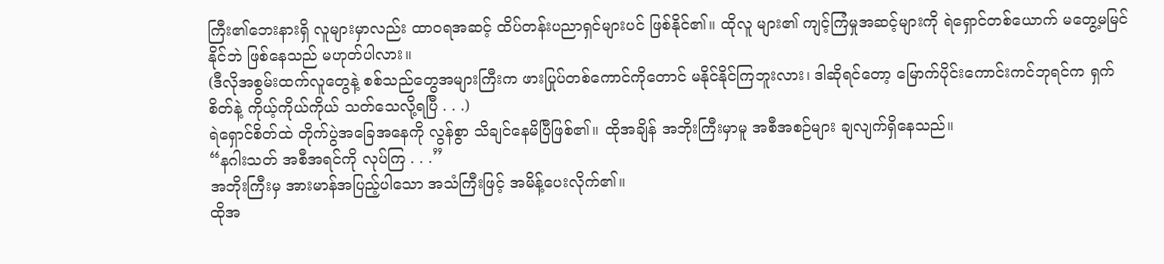ကြီး၏ဘေးနားရှိ လူများမှာလည်း ထာဝရအဆင့် ထိပ်တန်းပညာရှင်များပင် ဖြစ်နိုင်၏။ ထိုလူ များ၏ ကျင့်ကြံမှုအဆင့်များကို ရဲရှောင်တစ်ယောက် မတွေ့မမြင်နိုင်ဘဲ ဖြစ်နေသည် မဟုတ်ပါလား။
(ဒီလိုအစွမ်းထက်လူတွေနဲ့ စစ်သည်တွေအများကြီးက ဖားပြုပ်တစ်ကောင်ကိုတောင် မနိုင်နိုင်ကြဘူးလား၊ ဒါဆိုရင်တော့ မြောက်ပိုင်းကောင်းကင်ဘုရင်က ရှက်စိတ်နဲ့ ကိုယ့်ကိုယ်ကိုယ် သတ်သေလို့ရပြီ . . .)
ရဲရှောင်စိတ်ထဲ တိုက်ပွဲအခြေအနေကို လွန်စွာ သိချင်နေမိပြီဖြစ်၏။ ထိုအချိန် အဘိုးကြီးမှာမူ အစီအစဉ်များ ချလျက်ရှိနေသည်။
“နဂါးသတ် အစီအရင်ကို လုပ်ကြ . . .”
အဘိုးကြီးမှ အားမာန်အပြည့်ပါသော အသံကြီးဖြင့် အမိန့်ပေးလိုက်၏။
ထိုအ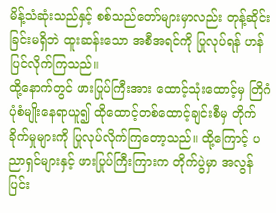မိန့်သံဆုံးသည်နှင့် စစ်သည်တော်များမှာလည်း တုန့်ဆိုင်းခြင်းမရှိဘဲ ထူးဆန်းသော အစီအရင်ကို ပြုလုပ်ရန် ဟန်ပြင်လိုက်ကြသည်။
ထို့နောက်တွင် ဖားပြုပ်ကြီးအား ထောင့်သုံးထောင့်မှ တြိဂံပုံစံမျိုးနေရာယူ၍ ထိုထောင့်တစ်ထောင့်ချင်းစီမှ တိုက်ခိုက်မှုများကို ပြုလုပ်လိုက်ကြတော့သည်။ ထို့ကြောင့် ပညာရှင်များနှင့် ဖားပြုပ်ကြီးကြားက တိုက်ပွဲမှာ အလွန် ပြင်း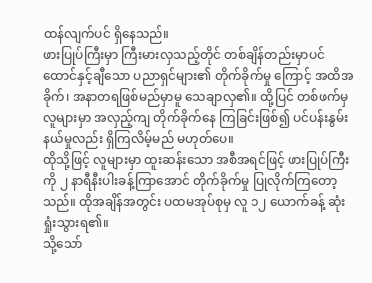ထန်လျက်ပင် ရှိနေသည်။
ဖားပြုပ်ကြီးမှာ ကြီးမားလှသည့်တိုင် တစ်ချိန်တည်းမှာပင် ထောင်နှင့်ချီသော ပညာရှင်များ၏ တိုက်ခိုက်မှု ကြောင့် အထိအခိုက်၊ အနာတရဖြစ်မည်မှာမူ သေချာလှ၏။ ထို့ပြင် တစ်ဖက်မှ လူများမှာ အလှည့်ကျ တိုက်ခိုက်နေ ကြခြင်းဖြစ်၍ ပင်ပန်းနွမ်းနယ်မှုလည်း ရှိကြလိမ့်မည် မဟုတ်ပေ။
ထိုသို့ဖြင့် လူများမှာ ထူးဆန်းသော အစီအရင်ဖြင့် ဖားပြုပ်ကြီးကို ၂ နာရီနီးပါးခန့်ကြာအောင် တိုက်ခိုက်မှု ပြုလိုက်ကြတော့သည်။ ထိုအချိန်အတွင်း ပထမအုပ်စုမှ လူ ၁၂ ယောက်ခန့် ဆုံးရှုံးသွားရ၏။
သို့သော်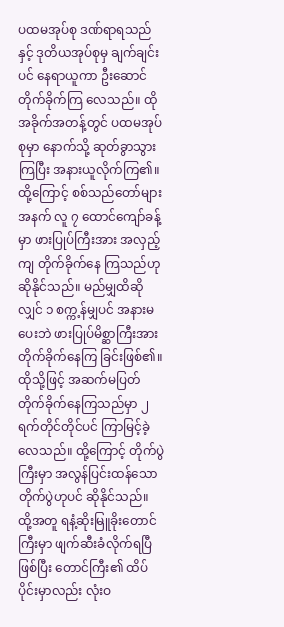ပထမအုပ်စု ဒဏ်ရာရသည်နှင့် ဒုတိယအုပ်စုမှ ချက်ချင်းပင် နေရာယူကာ ဦးဆောင်တိုက်ခိုက်ကြ လေသည်။ ထိုအခိုက်အတန့်တွင် ပထမအုပ်စုမှာ နောက်သို့ ဆုတ်ခွာသွားကြပြီး အနားယူလိုက်ကြ၏။
ထို့ကြောင့် စစ်သည်တော်များအနက် လူ ၇ ထောင်ကျော်ခန့်မှာ ဖားပြုပ်ကြီးအား အလှည့်ကျ တိုက်ခိုက်နေ ကြသည်ဟု ဆိုနိုင်သည်။ မည်မျှထိဆိုလျှင် ၁ စက္က့န်မျှပင် အနားမပေးဘဲ ဖားပြုပ်မိစ္ဆာကြီးအား တိုက်ခိုက်နေကြ ခြင်းဖြစ်၏။
ထိုသို့ဖြင့် အဆက်မပြတ် တိုက်ခိုက်နေကြသည်မှာ ၂ ရက်တိုင်တိုင်ပင် ကြာမြင့်ခဲ့လေသည်။ ထို့ကြောင့် တိုက်ပွဲကြီးမှာ အလွန်ပြင်းထန်သော တိုက်ပွဲဟုပင် ဆိုနိုင်သည်။
ထို့အတူ ရနံ့ဆိုးမြူခိုးတောင်ကြီးမှာ ဖျက်ဆီးခံလိုက်ရပြီဖြစ်ပြီး တောင်ကြီး၏ ထိပ်ပိုင်းမှာလည်း လုံးဝ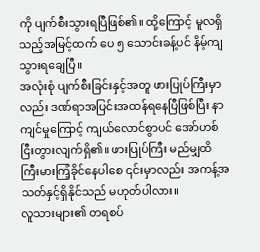ကို ပျက်စီးသွားရပြီဖြစ်၏။ ထို့ကြောင့် မူလရှိသည့်အမြင့်ထက် ပေ ၅ သောင်းခန့်ပင် နိမ့်ကျသွားရချေပြီ။
အလုံးစုံ ပျက်စီးခြင်းနှင့်အတူ ဖားပြုပ်ကြီးမှာလည်း ဒဏ်ရာအပြင်းအထန်ရနေပြီဖြစ်ပြီး နာကျင်မှုကြောင့် ကျယ်လောင်စွာပင် အော်ဟစ်ငြီးတွားလျက်ရှိ၏။ ဖားပြုပ်ကြီး မည်မျှထိ ကြီးမားကြံ့ခိုင်နေပါစေ ၎င်းမှာလည်း အကန့်အသတ်နှင့်ရှိနိုင်သည် မဟုတ်ပါလား။
လူသားများ၏ တရစပ်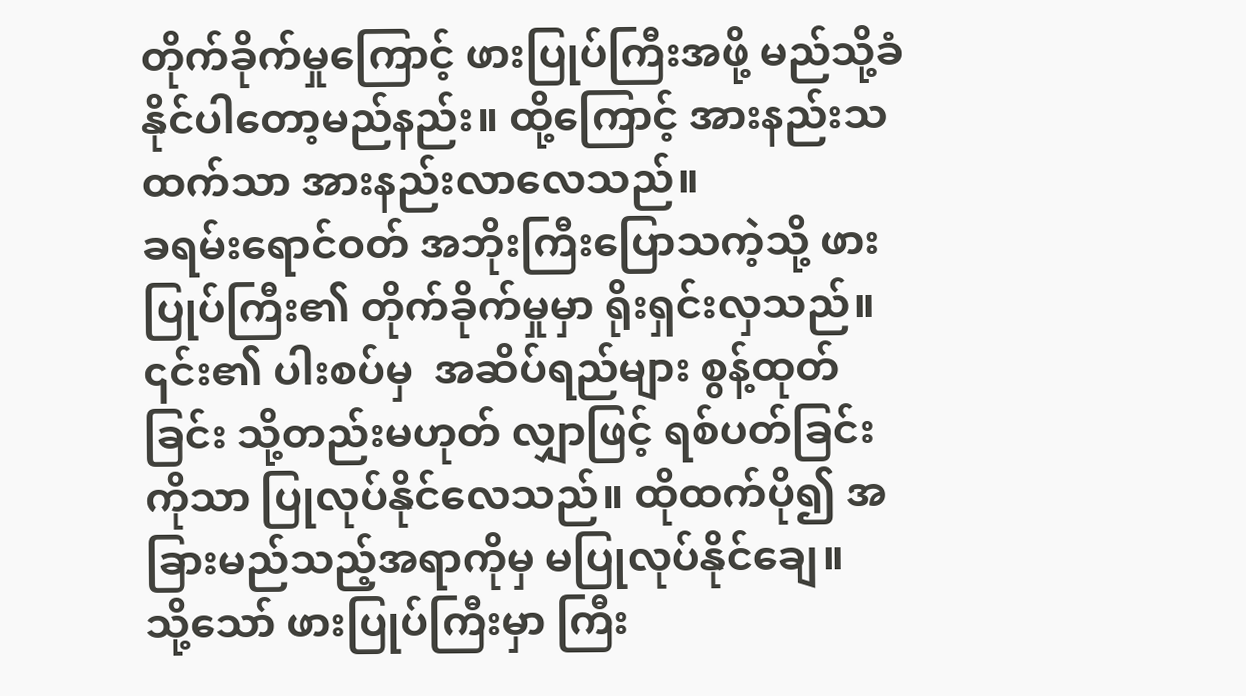တိုက်ခိုက်မှုကြောင့် ဖားပြုပ်ကြီးအဖို့ မည်သို့ခံနိုင်ပါတော့မည်နည်း။ ထို့ကြောင့် အားနည်းသထက်သာ အားနည်းလာလေသည်။
ခရမ်းရောင်ဝတ် အဘိုးကြီးပြောသကဲ့သို့ ဖားပြုပ်ကြီး၏ တိုက်ခိုက်မှုမှာ ရိုးရှင်းလှသည်။ ၎င်း၏ ပါးစပ်မှ  အဆိပ်ရည်များ စွန့်ထုတ်ခြင်း သို့တည်းမဟုတ် လျှာဖြင့် ရစ်ပတ်ခြင်းကိုသာ ပြုလုပ်နိုင်လေသည်။ ထိုထက်ပို၍ အခြားမည်သည့်အရာကိုမှ မပြုလုပ်နိုင်ချေ။
သို့သော် ဖားပြုပ်ကြီးမှာ ကြီး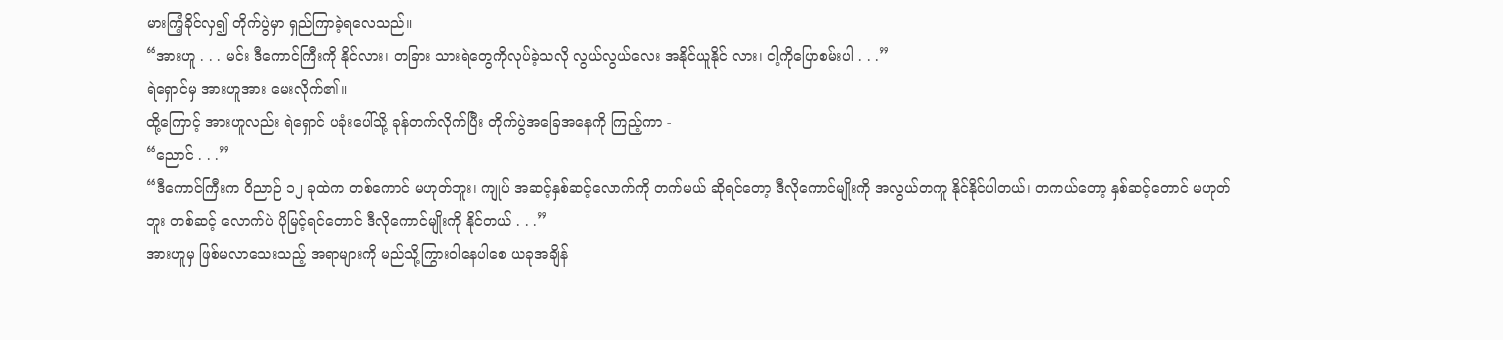မားကြံ့ခိုင်လှ၍ တိုက်ပွဲမှာ ရှည်ကြာခဲ့ရလေသည်။
“အားဟူ . . . မင်း ဒီကောင်ကြီးကို နိုင်လား၊ တခြား သားရဲတွေကိုလုပ်ခဲ့သလို လွယ်လွယ်လေး အနိုင်ယူနိုင် လား၊ ငါ့ကိုပြောစမ်းပါ . . .”
ရဲရှောင်မှ အားဟူအား မေးလိုက်၏။
ထို့ကြောင့် အားဟူလည်း ရဲရှောင် ပခုံးပေါ်သို့ ခုန်တက်လိုက်ပြီး တိုက်ပွဲအခြေအနေကို ကြည့်ကာ -
“ညောင် . . .”
“ဒီကောင်ကြီးက ဝိညာဉ် ၁၂ ခုထဲက တစ်ကောင် မဟုတ်ဘူး၊ ကျုပ် အဆင့်နှစ်ဆင့်လောက်ကို တက်မယ် ဆိုရင်တော့ ဒီလိုကောင်မျိုးကို အလွယ်တကူ နိုင်နိုင်ပါတယ်၊ တကယ်တော့ နှစ်ဆင့်တောင် မဟုတ်ဘူး တစ်ဆင့် လောက်ပဲ ပိုမြင့်ရင်တောင် ဒီလိုကောင်မျိုးကို နိုင်တယ် . . .”
အားဟူမှ ဖြစ်မလာသေးသည့် အရာများကို မည်သို့ကြွားဝါနေပါစေ ယခုအချိန်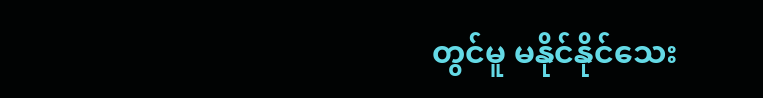တွင်မူ မနိုင်နိုင်သေး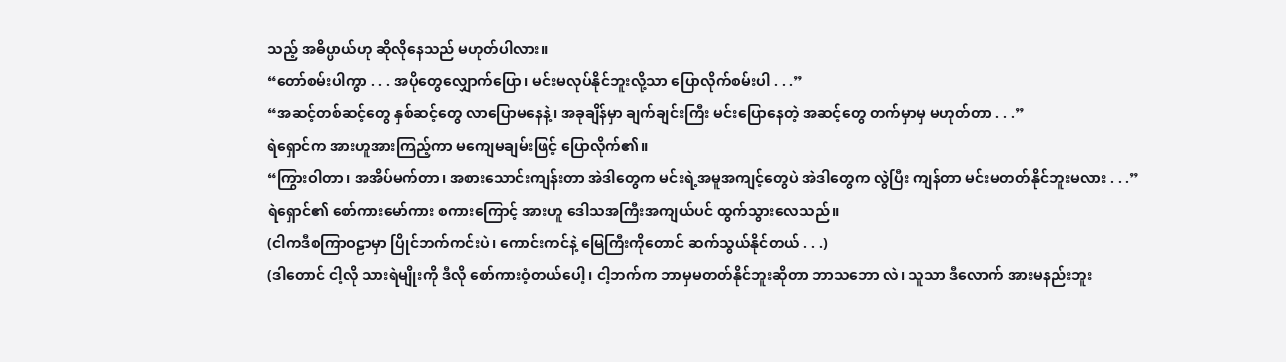သည့် အဓိပ္ပာယ်ဟု ဆိုလိုနေသည် မဟုတ်ပါလား။
“တော်စမ်းပါကွာ . . . အပိုတွေလျှောက်ပြော၊ မင်းမလုပ်နိုင်ဘူးလို့သာ ပြောလိုက်စမ်းပါ . . .”
“အဆင့်တစ်ဆင့်တွေ နှစ်ဆင့်တွေ လာပြောမနေနဲ့၊ အခုချိန်မှာ ချက်ချင်းကြီး မင်းပြောနေတဲ့ အဆင့်တွေ တက်မှာမှ မဟုတ်တာ . . .”
ရဲရှောင်က အားဟူအားကြည့်ကာ မကျေမချမ်းဖြင့် ပြောလိုက်၏။
“ကြွားဝါတာ၊ အအိပ်မက်တာ၊ အစားသောင်းကျန်းတာ အဲဒါတွေက မင်းရဲ့အမူအကျင့်တွေပဲ အဲဒါတွေက လွဲပြီး ကျန်တာ မင်းမတတ်နိုင်ဘူးမလား . . .”
ရဲရှောင်၏ စော်ကားမော်ကား စကားကြောင့် အားဟူ ဒေါသအကြီးအကျယ်ပင် ထွက်သွားလေသည်။
(ငါကဒီစကြာဝဠာမှာ ပြိုင်ဘက်ကင်းပဲ၊ ကောင်းကင်နဲ့ မြေကြီးကိုတောင် ဆက်သွယ်နိုင်တယ် . . .)
(ဒါတောင် ငါ့လို သားရဲမျိုးကို ဒီလို စော်ကားဝံ့တယ်ပေါ့၊ ငါ့ဘက်က ဘာမှမတတ်နိုင်ဘူးဆိုတာ ဘာသဘော လဲ၊ သူသာ ဒီလောက် အားမနည်းဘူး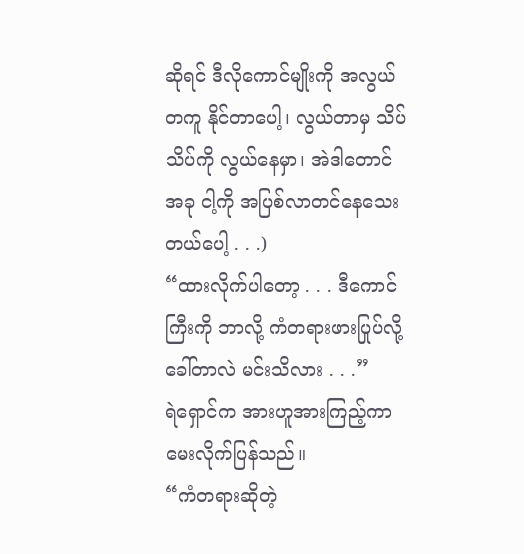ဆိုရင် ဒီလိုကောင်မျိုးကို အလွယ်တကူ နိုင်တာပေါ့၊ လွယ်တာမှ သိပ်သိပ်ကို လွယ်နေမှာ၊ အဲဒါတောင် အခု ငါ့ကို အပြစ်လာတင်နေသေးတယ်ပေါ့ . . .)
“ထားလိုက်ပါတော့ . . . ဒီကောင်ကြီးကို ဘာလို့ ကံတရားဖားပြုပ်လို့ ခေါ်တာလဲ မင်းသိလား . . .”
ရဲရှောင်က အားဟူအားကြည့်ကာ မေးလိုက်ပြန်သည်။
“ကံတရားဆိုတဲ့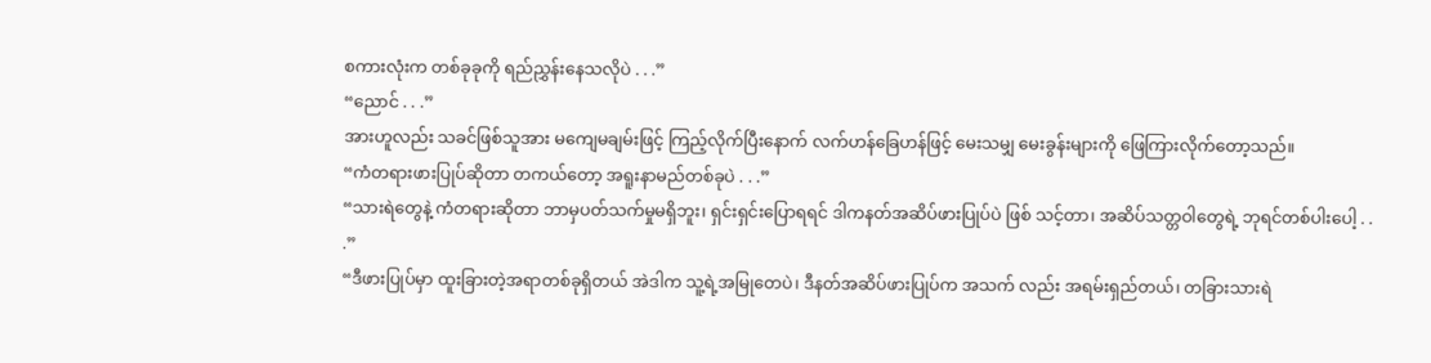စကားလုံးက တစ်ခုခုကို ရည်ညွှန်းနေသလိုပဲ . . .”
“ညောင် . . .”
အားဟူလည်း သခင်ဖြစ်သူအား မကျေမချမ်းဖြင့် ကြည့်လိုက်ပြီးနောက် လက်ဟန်ခြေဟန်ဖြင့် မေးသမျှ မေးခွန်းများကို ဖြေကြားလိုက်တော့သည်။
“ကံတရားဖားပြုပ်ဆိုတာ တကယ်တော့ အရူးနာမည်တစ်ခုပဲ . . .”
“သားရဲတွေနဲ့ ကံတရားဆိုတာ ဘာမှပတ်သက်မှုမရှိဘူး၊ ရှင်းရှင်းပြောရရင် ဒါကနတ်အဆိပ်ဖားပြုပ်ပဲ ဖြစ် သင့်တာ၊ အဆိပ်သတ္တဝါတွေရဲ့ ဘုရင်တစ်ပါးပေါ့ . . .”
“ဒီဖားပြုပ်မှာ ထူးခြားတဲ့အရာတစ်ခုရှိတယ် အဲဒါက သူ့ရဲ့အမြုတေပဲ၊ ဒီနတ်အဆိပ်ဖားပြုပ်က အသက် လည်း အရမ်းရှည်တယ်၊ တခြားသားရဲ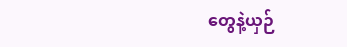တွေနဲ့ယှဉ်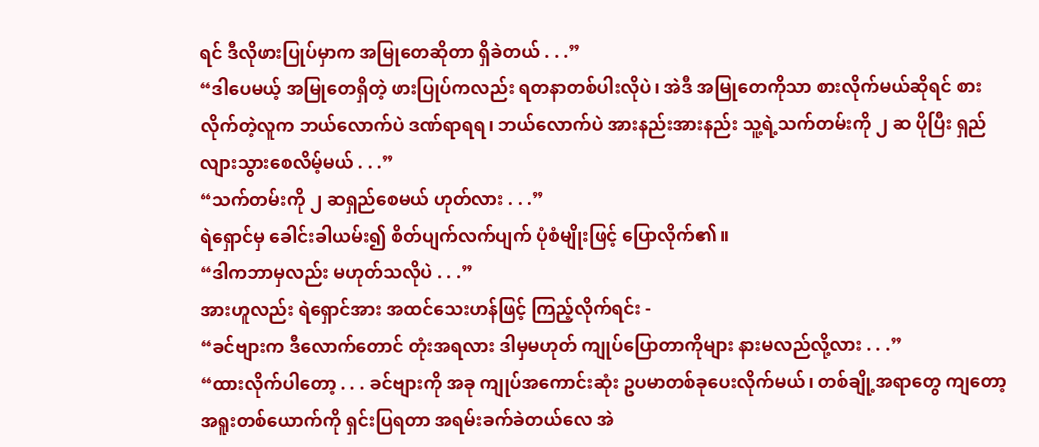ရင် ဒီလိုဖားပြုပ်မှာက အမြုတေဆိုတာ ရှိခဲတယ် . . .”
“ဒါပေမယ့် အမြုတေရှိတဲ့ ဖားပြုပ်ကလည်း ရတနာတစ်ပါးလိုပဲ၊ အဲဒီ အမြုတေကိုသာ စားလိုက်မယ်ဆိုရင် စားလိုက်တဲ့လူက ဘယ်လောက်ပဲ ဒဏ်ရာရရ၊ ဘယ်လောက်ပဲ အားနည်းအားနည်း သူ့ရဲ့သက်တမ်းကို ၂ ဆ ပိုပြီး ရှည်လျားသွားစေလိမ့်မယ် . . .”
“သက်တမ်းကို ၂ ဆရှည်စေမယ် ဟုတ်လား . . .”
ရဲရှောင်မှ ခေါင်းခါယမ်း၍ စိတ်ပျက်လက်ပျက် ပုံစံမျိုးဖြင့် ပြောလိုက်၏။
“ဒါကဘာမှလည်း မဟုတ်သလိုပဲ . . .”
အားဟူလည်း ရဲရှောင်အား အထင်သေးဟန်ဖြင့် ကြည့်လိုက်ရင်း -
“ခင်ဗျားက ဒီလောက်တောင် တုံးအရလား ဒါမှမဟုတ် ကျုပ်ပြောတာကိုများ နားမလည်လို့လား . . .”
“ထားလိုက်ပါတော့ . . . ခင်ဗျားကို အခု ကျုပ်အကောင်းဆုံး ဥပမာတစ်ခုပေးလိုက်မယ်၊ တစ်ချို့အရာတွေ ကျတော့ အရူးတစ်ယောက်ကို ရှင်းပြရတာ အရမ်းခက်ခဲတယ်လေ အဲ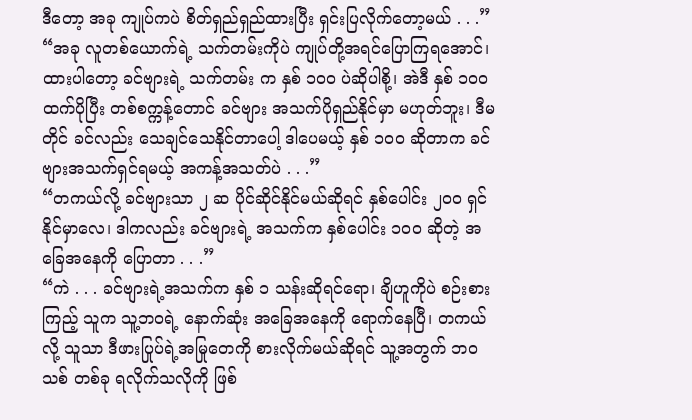ဒီတော့ အခု ကျုပ်ကပဲ စိတ်ရှည်ရှည်ထားပြီး ရှင်းပြလိုက်တော့မယ် . . .”
“အခု လူတစ်ယောက်ရဲ့ သက်တမ်းကိုပဲ ကျုပ်တို့အရင်ပြောကြရအောင်၊ ထားပါတော့ ခင်ဗျားရဲ့ သက်တမ်း က နှစ် ၁၀၀ ပဲဆိုပါစို့၊ အဲဒီ နှစ် ၁၀၀ ထက်ပိုပြီး တစ်စက္ကန့်တောင် ခင်ဗျား အသက်ပိုရှည်နိုင်မှာ မဟုတ်ဘူး၊ ဒီမတိုင် ခင်လည်း သေချင်သေနိုင်တာပေါ့ ဒါပေမယ့် နှစ် ၁၀၀ ဆိုတာက ခင်ဗျားအသက်ရှင်ရမယ့် အကန့်အသတ်ပဲ . . .”
“တကယ်လို့ ခင်ဗျားသာ ၂ ဆ ပိုင်ဆိုင်နိုင်မယ်ဆိုရင် နှစ်ပေါင်း ၂၀၀ ရှင်နိုင်မှာလေ၊ ဒါကလည်း ခင်ဗျားရဲ့ အသက်က နှစ်ပေါင်း ၁၀၀ ဆိုတဲ့ အခြေအနေကို ပြောတာ . . .”
“ကဲ . . . ခင်ဗျားရဲ့အသက်က နှစ် ၁ သန်းဆိုရင်ရော၊ ချိဟူကိုပဲ စဉ်းစားကြည့် သူက သူ့ဘဝရဲ့ နောက်ဆုံး အခြေအနေကို ရောက်နေပြီ၊ တကယ်လို့ သူသာ ဒီဖားပြုပ်ရဲ့အမြုတေကို စားလိုက်မယ်ဆိုရင် သူ့အတွက် ဘဝသစ် တစ်ခု ရလိုက်သလိုကို ဖြစ်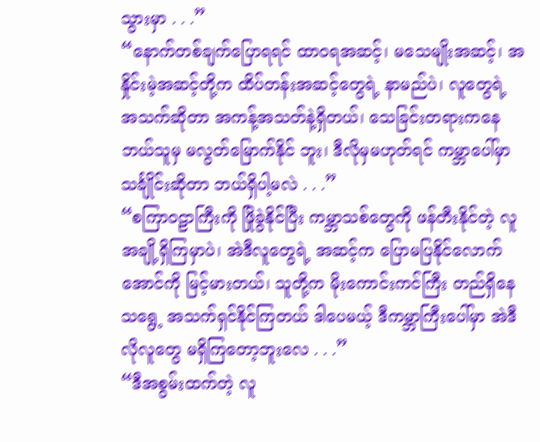သွားမှာ . . .”
“နောက်တစ်ချက်ပြောရရင် ထာဝရအဆင့်၊ မသေမျိုးအဆင့်၊ အနှိုင်းမဲ့အဆင့်တို့က ထိပ်တန်းအဆင့်တွေရဲ့ နာမည်ပဲ၊ လူတွေရဲ့ အသက်ဆိုတာ အကန့်အသတ်နဲ့ရှိတယ်၊ သေခြင်းတရားကနေ ဘယ်သူမှ မလွတ်မြောက်နိုင် ဘူး၊ ဒီလိုမှမဟုတ်ရင် ကမ္ဘာပေါ်မှာ သင်္ချိုင်းဆိုတာ ဘယ်ရှိပါ့မလဲ . . .”
“စကြာဝဠာကြီးကို ဖြိုခွဲနိုင်ပြီး ကမ္ဘာသစ်တွေကို ဖန်တီးနိုင်တဲ့ လူအချို့ရှိကြမှာပဲ၊ အဲဒီလူတွေရဲ့ အဆင့်က ပြောမပြနိုင်လောက်အောင်ကို မြင့်မားတယ်၊ သူတို့က မိုးကောင်းကင်ကြီး တည်ရှိနေသရွေ့ အသက်ရှင်နိုင်ကြတယ် ဒါပေမယ့် ဒီကမ္ဘာကြီးပေါ်မှာ အဲဒီလိုလူတွေ မရှိကြတော့ဘူးလေ . . .”
“ဒီအစွမ်းထက်တဲ့ လူ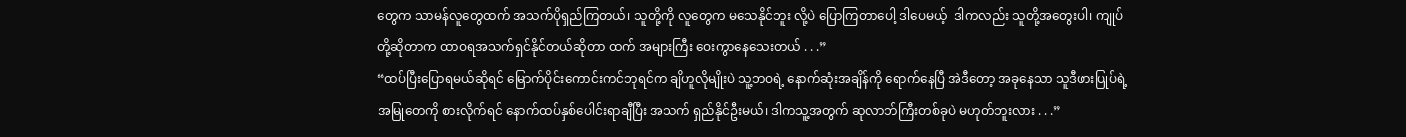တွေက သာမန်လူတွေထက် အသက်ပိုရှည်ကြတယ်၊ သူတို့ကို လူတွေက မသေနိုင်ဘူး လို့ပဲ ပြောကြတာပေါ့ ဒါပေမယ့်  ဒါကလည်း သူတို့အတွေးပါ၊ ကျုပ်တို့ဆိုတာက ထာဝရအသက်ရှင်နိုင်တယ်ဆိုတာ ထက် အများကြီး ဝေးကွာနေသေးတယ် . . .”
“ထပ်ပြီးပြောရမယ်ဆိုရင် မြောက်ပိုင်းကောင်းကင်ဘုရင်က ချိဟူလိုမျိုးပဲ သူ့ဘဝရဲ့ နောက်ဆုံးအချိန်ကို ရောက်နေပြီ အဲဒီတော့ အခုနေသာ သူဒီဖားပြုပ်ရဲ့ အမြုတေကို စားလိုက်ရင် နောက်ထပ်နှစ်ပေါင်းရာချီပြီး အသက် ရှည်နိုင်ဦးမယ်၊ ဒါကသူ့အတွက် ဆုလာဘ်ကြီးတစ်ခုပဲ မဟုတ်ဘူးလား . . .”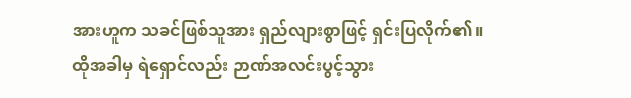အားဟူက သခင်ဖြစ်သူအား ရှည်လျားစွာဖြင့် ရှင်းပြလိုက်၏။
ထိုအခါမှ ရဲရှောင်လည်း ဉာဏ်အလင်းပွင့်သွား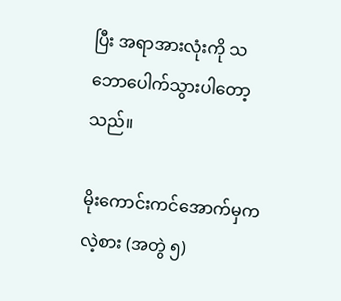ပြီး အရာအားလုံးကို သဘောပေါက်သွားပါတော့သည်။

မိုးကောင်းကင်အောက်မှကလဲ့စား (အတွဲ ၅)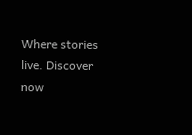Where stories live. Discover now